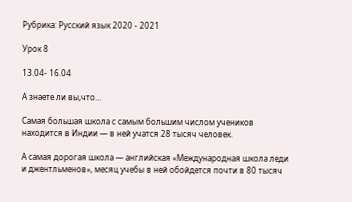Рубрика: Русский язык 2020 - 2021

Урок 8

13.04- 16.04

А знаете ли вы,что…

Самая большая школа с самым большим числом учеников находится в Индии — в ней учатся 28 тысяч человек.

А самая дорогая школа — английская «Международная школа леди и джентльменов», месяц учебы в ней обойдется почти в 80 тысяч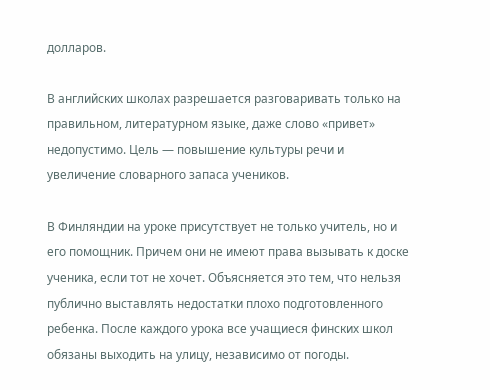долларов.

В английских школах разрешается разговаривать только на правильном, литературном языке, даже слово «привет» недопустимо. Цель — повышение культуры речи и увеличение словарного запаса учеников.

В Финляндии на уроке присутствует не только учитель, но и его помощник. Причем они не имеют права вызывать к доске ученика, если тот не хочет. Объясняется это тем, что нельзя публично выставлять недостатки плохо подготовленного ребенка. После каждого урока все учащиеся финских школ обязаны выходить на улицу, независимо от погоды.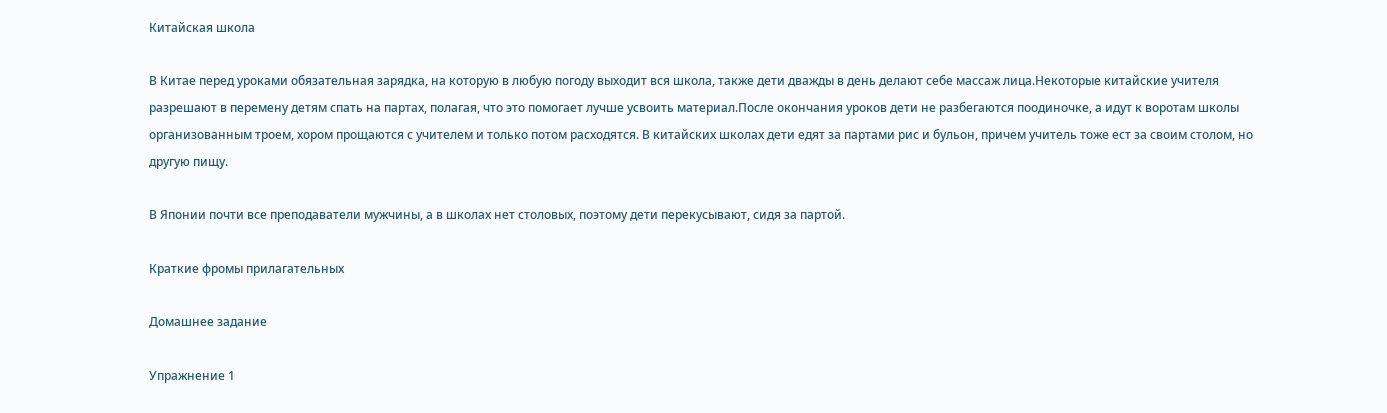Китайская школа

В Китае перед уроками обязательная зарядка, на которую в любую погоду выходит вся школа, также дети дважды в день делают себе массаж лица.Некоторые китайские учителя разрешают в перемену детям спать на партах, полагая, что это помогает лучше усвоить материал.После окончания уроков дети не разбегаются поодиночке, а идут к воротам школы организованным троем, хором прощаются с учителем и только потом расходятся. В китайских школах дети едят за партами рис и бульон, причем учитель тоже ест за своим столом, но другую пищу.

В Японии почти все преподаватели мужчины, а в школах нет столовых, поэтому дети перекусывают, сидя за партой.

Краткие фромы прилагательных

Домашнее задание

Упражнение 1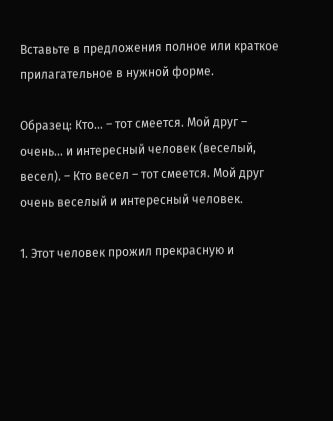Вставьте в предложения полное или краткое прилагательное в нужной форме.

Образец: Кто… – тот смеется. Мой друг – очень… и интересный человек (веселый, весел). – Кто весел – тот смеется. Мой друг очень веселый и интересный человек.

1. Этот человек прожил прекрасную и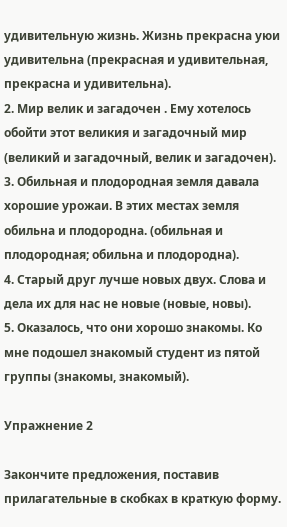удивительную жизнь. Жизнь прекрасна уюи удивительна (прекрасная и удивительная, прекрасна и удивительна).
2. Мир велик и загадочен . Ему хотелось обойти этот великия и загадочный мир (великий и загадочный, велик и загадочен).
3. Обильная и плодородная земля давала хорошие урожаи. В этих местах земля обильна и плодородна. (обильная и плодородная; обильна и плодородна).
4. Старый друг лучше новых двух. Слова и дела их для нас не новые (новые, новы).
5. Оказалось, что они хорошо знакомы. Ко мне подошел знакомый студент из пятой группы (знакомы, знакомый).

Упражнение 2

Закончите предложения, поставив прилагательные в скобках в краткую форму.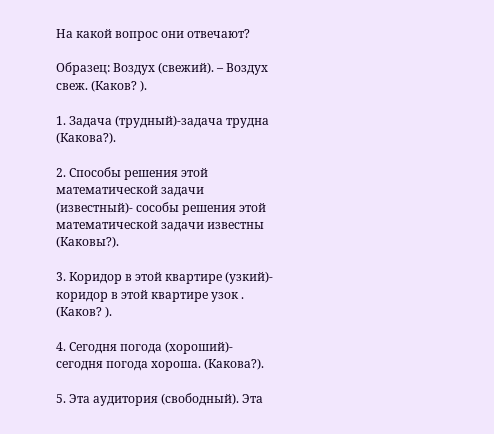На какой вопрос они отвечают?

Образец: Воздух (свежий). – Воздух свеж. (Каков? ).

1. Задача (трудный)-задача трудна (Какова?).

2. Способы решения этой математической задачи (известный)- сособы решения этой математической задачи известны (Каковы?).

3. Коридор в этой квартире (узкий)- коридор в этой квартире узок . (Каков? ).

4. Сегодня погода (хороший)- сегодня погода хороша. (Какова?).

5. Эта аудитория (свободный). Эта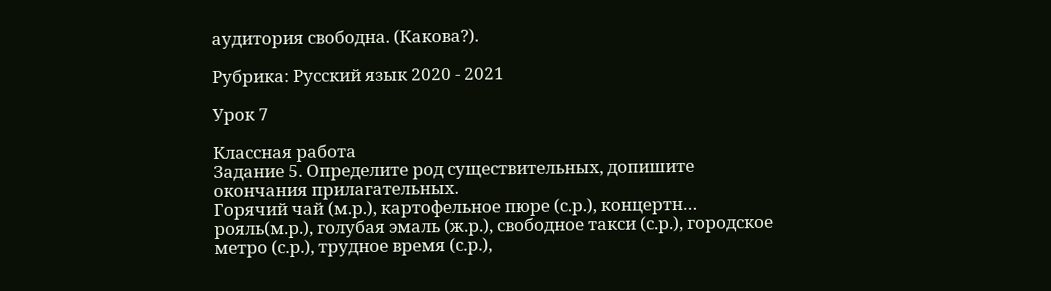аудитория свободна. (Какова?).

Рубрика: Русский язык 2020 - 2021

Урок 7

Классная работа
Задание 5. Определите род существительных, допишите окончания прилагательных.
Горячий чай (м.р.), картофельное пюре (с.р.), концертн… рояль(м.р.), голубая эмаль (ж.р.), свободное такси (с.р.), городское метро (с.р.), трудное время (с.р.),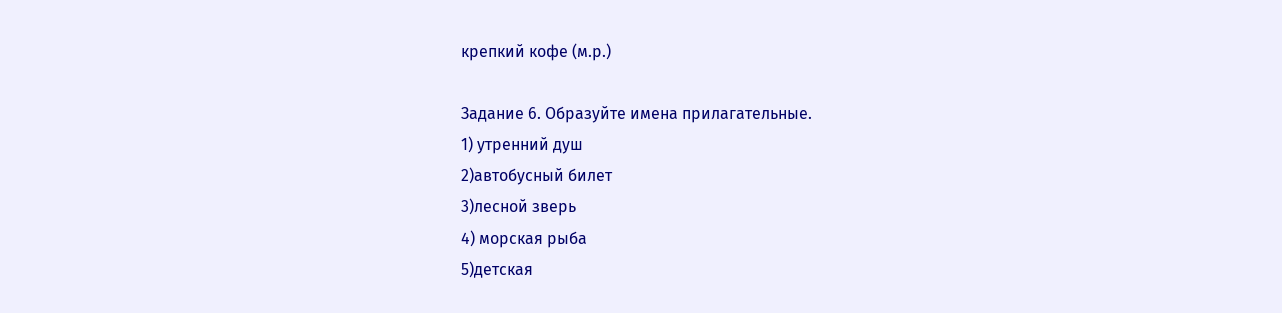крепкий кофе (м.р.)

Задание 6. Образуйте имена прилагательные.
1) утренний душ
2)автобусный билет
3)лесной зверь
4) морская рыба
5)детская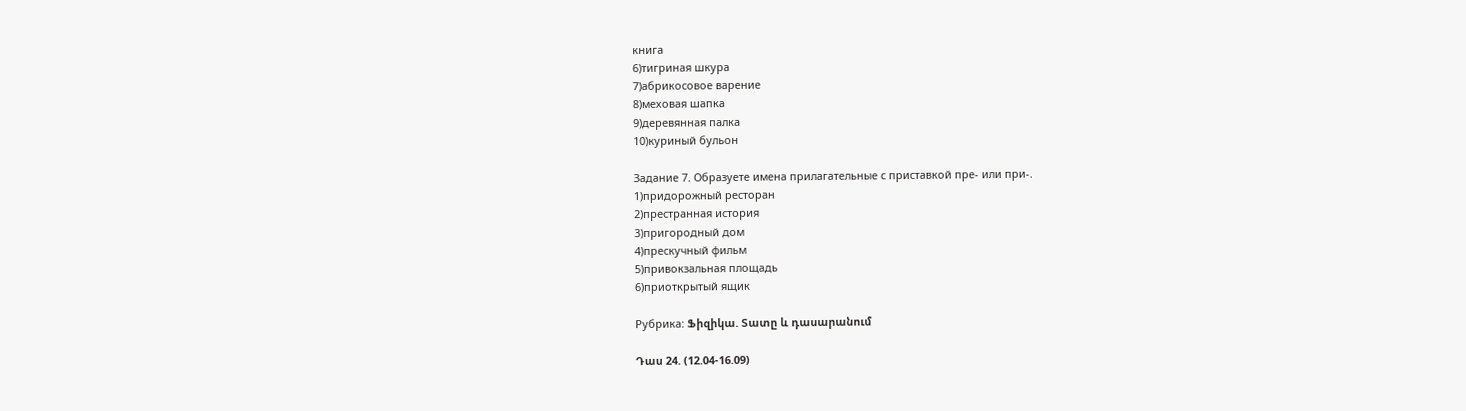книга
6)тигриная шкура
7)абрикосовое варение
8)меховая шапка
9)деревянная палка
10)куриный бульон

Задание 7. Образуете имена прилагательные с приставкой пре- или при-.
1)придорожный ресторан
2)престранная история
3)пригородный дом
4)прескучный фильм
5)привокзальная площадь
6)приоткрытый ящик

Рубрика: Ֆիզիկա. Տատը և դասարանում

Դաս 24. (12.04-16.09)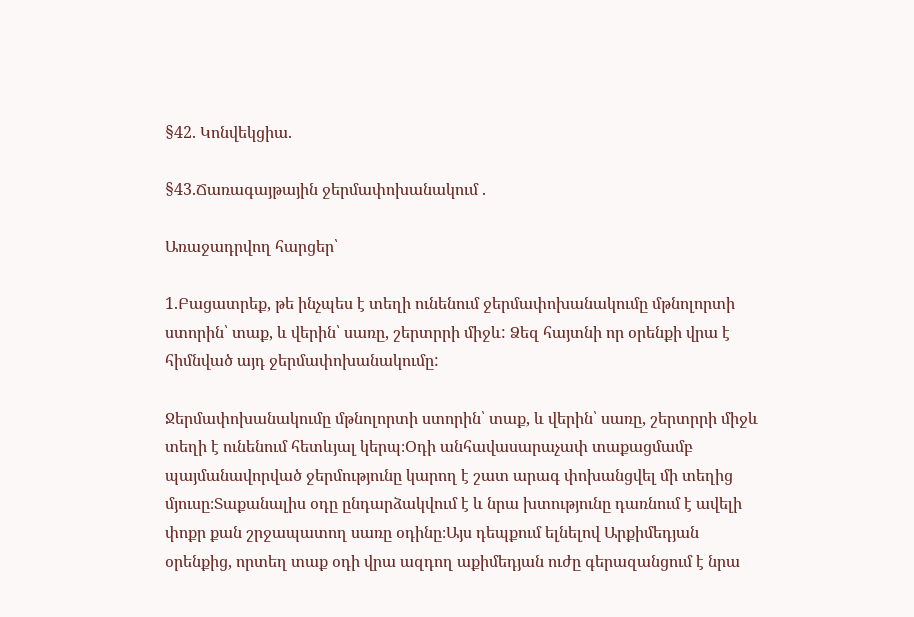§42. Կոնվեկցիա.

§43.Ճառագայթային ջերմափոխանակում .

Առաջադրվող հարցեր՝

1.Բացատրեք, թե ինչպես է տեղի ունենում ջերմափոխանակումը մթնոլորտի ստորին՝ տաք, և վերին՝ սառը, շերտրրի միջև: Ձեզ հայտնի որ օրենքի վրա է հիմնված այդ ջերմափոխանակումը:

Ջերմափոխանակումը մթնոլորտի ստորին՝ տաք, և վերին՝ սառը, շերտրրի միջև տեղի է ունենում հետևյալ կերպ։Օդի անհավասարաչափ տաքացմամբ պայմանավորված ջերմությունը կարող է շատ արագ փոխանցվել մի տեղից մյուսը։Տաքանալիս օդը ընդարձակվում է և նրա խտությունը դառնում է ավելի փոքր քան շրջապատող սառը օդինը։Այս դեպքում ելնելով Արքիմեդյան օրենքից, որտեղ տաք օդի վրա ազդող աքիմեդյան ուժը գերազանցում է նրա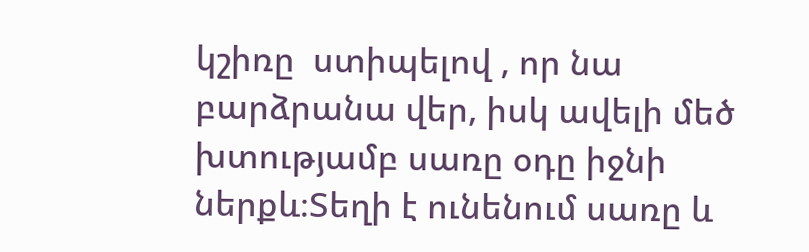կշիռը  ստիպելով , որ նա բարձրանա վեր, իսկ ավելի մեծ խտությամբ սառը օդը իջնի ներքև։Տեղի է ունենում սառը և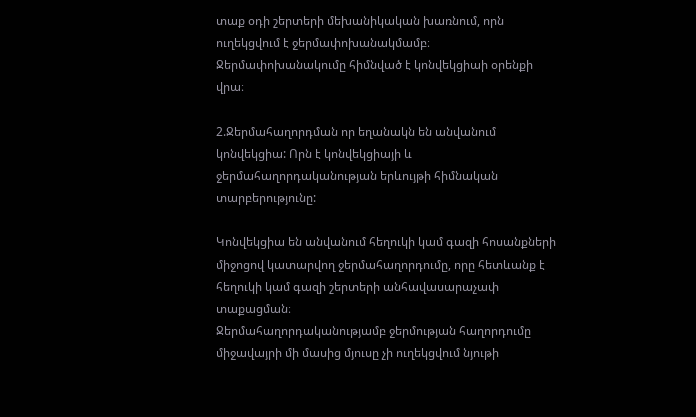տաք օդի շերտերի մեխանիկական խառնում, որն ուղեկցվում է ջերմափոխանակմամբ։ Ջերմափոխանակումը հիմնված է կոնվեկցիաի օրենքի վրա։

2.Ջերմահաղորդման որ եղանակն են անվանում կոնվեկցիա: Որն է կոնվեկցիայի և ջերմահաղորդականության երևույթի հիմնական տարբերությունը:

Կոնվեկցիա են անվանում հեղուկի կամ գազի հոսանքների միջոցով կատարվող ջերմահաղորդումը, որը հետևանք է հեղուկի կամ գազի շերտերի անհավասարաչափ տաքացման։
Ջերմահաղորդականությամբ ջերմության հաղորդումը միջավայրի մի մասից մյուսը չի ուղեկցվում նյութի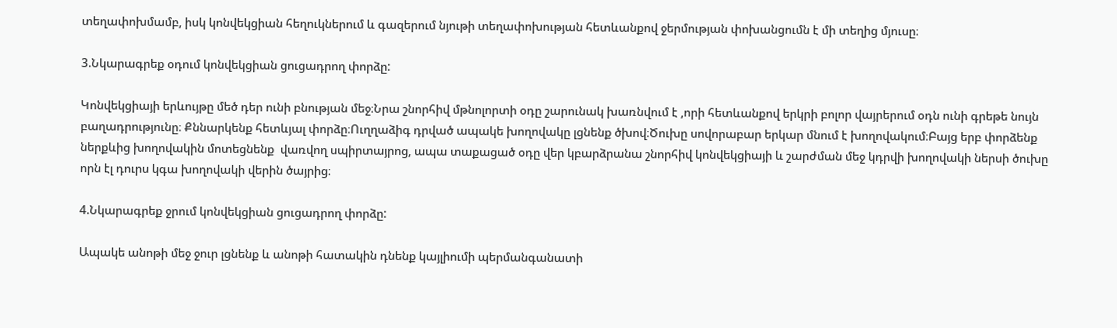տեղափոխմամբ, իսկ կոնվեկցիան հեղուկներում և գազերում նյութի տեղափոխության հետևանքով ջերմության փոխանցումն է մի տեղից մյուսը։

3.Նկարագրեք օդում կոնվեկցիան ցուցադրող փորձը:

Կոնվեկցիայի երևույթը մեծ դեր ունի բնության մեջ։Նրա շնորհիվ մթնոլորտի օդը շարունակ խառնվում է ,որի հետևանքով երկրի բոլոր վայրերում օդն ունի գրեթե նույն բաղադրությունը։ Քննարկենք հետևյալ փորձը։Ուղղաձիգ դրված ապակե խողովակը լցնենք ծխով։Ծուխը սովորաբար երկար մնում է խողովակում։Բայց երբ փորձենք ներքևից խողովակին մոտեցնենք  վառվող սպիրտայրոց, ապա տաքացած օդը վեր կբարձրանա շնորհիվ կոնվեկցիայի և շարժման մեջ կդրվի խողովակի ներսի ծուխը որն էլ դուրս կգա խողովակի վերին ծայրից։

4.Նկարագրեք ջրում կոնվեկցիան ցուցադրող փորձը:

Ապակե անոթի մեջ ջուր լցնենք և անոթի հատակին դնենք կայլիումի պերմանգանատի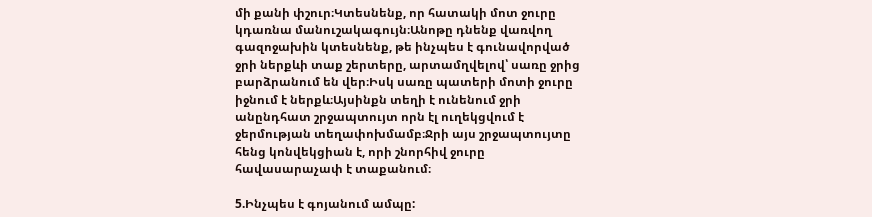մի քանի փշուր։Կտեսնենք, որ հատակի մոտ ջուրը կդառնա մանուշակագույն։Անոթը դնենք վառվող գազոջախին կտեսնենք, թե ինչպես է գունավորված ջրի ներքևի տաք շերտերը, արտամղվելով՝ սառը ջրից բարձրանում են վեր։Իսկ սառը պատերի մոտի ջուրը իջնում է ներքև։Այսինքն տեղի է ունենում ջրի անընդհատ շրջապտույտ որն էլ ուղեկցվում է ջերմության տեղափոխմամբ։Ջրի այս շրջապտույտը հենց կոնվեկցիան է, որի շնորհիվ ջուրը հավասարաչափ է տաքանում։

5.Ինչպես է գոյանում ամպը: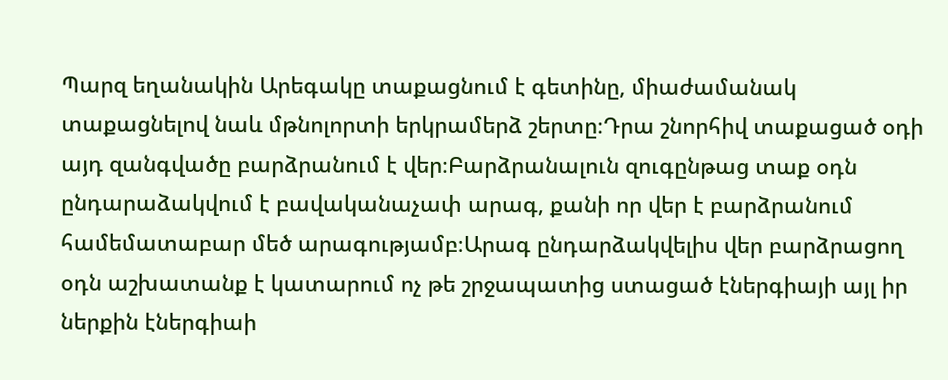Պարզ եղանակին Արեգակը տաքացնում է գետինը, միաժամանակ տաքացնելով նաև մթնոլորտի երկրամերձ շերտը։Դրա շնորհիվ տաքացած օդի այդ զանգվածը բարձրանում է վեր։Բարձրանալուն զուգընթաց տաք օդն ընդարաձակվում է բավականաչափ արագ, քանի որ վեր է բարձրանում համեմատաբար մեծ արագությամբ։Արագ ընդարձակվելիս վեր բարձրացող օդն աշխատանք է կատարում ոչ թե շրջապատից ստացած էներգիայի այլ իր ներքին էներգիաի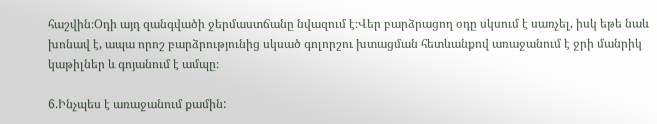հաշվին։Օդի այդ զանգվածի ջերմաստճանը նվազում է։Վեր բարձրացող օդը սկսում է սառչել, իսկ եթե նաև խոնավ է, ապա որոշ բարձրությունից սկսած գոլորշու խտացման հետևանքով առաջանում է ջրի մանրիկ կաթիլներ և գոյանում է ամպը։

6.Ինչպես է առաջանում քամին: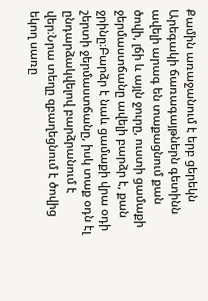Քամին առաջանում է երբ ցերեկն Արեգակի ճառագայթներն գետինն ավելի արագ են տաքացնում քան ծովի, լճի և այլն ջուրը, ուստի ցամաքի ջերմաստճանը ավելի բարձր է, քան ջրինը։Բարձր է նաև ցամաքի վրա օդի շերտի ջերմաստճանը, իսկ տաք օդն էլ ընդարձակվելով բարձրանում է վեր։Նրա տեղը զբաղեցնում է ծովից եկող սառը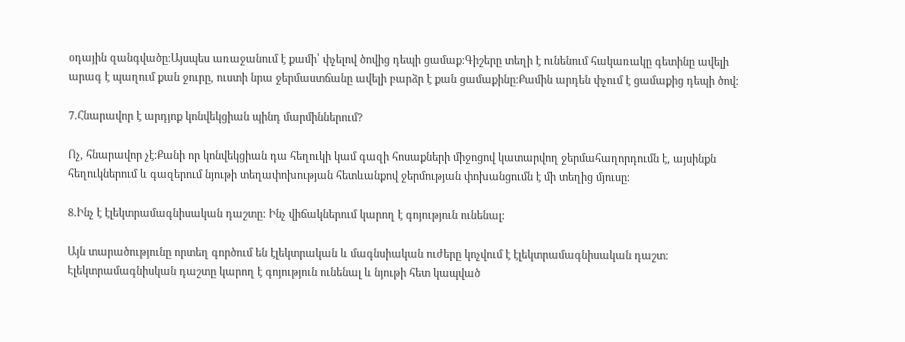օդային զանգվածը։Այսպես առաջանում է քամի՝ փչելով ծովից դեպի ցամաք։Գիշերը տեղի է ունենում հակառակը գետինը ավելի արագ է պաղում քան ջուրը, ուստի նրա ջերմաստճանը ավելի բարձր է քան ցամաքինը։Քամին արդեն փչում է ցամաքից դեպի ծով։

7.Հնարավոր է արդյոք կոնվեկցիան պինդ մարմիններում?

Ոչ, հնարավոր չէ։Քանի որ կոնվեկցիան դա հեղուկի կամ գազի հոսաքների միջոցով կատարվող ջերմահաղորդումն է, այսինքն հեղուկներում և գազերում նյութի տեղափոխության հետևանքով ջերմության փոխանցումն է մի տեղից մյուսը։

8.Ինչ է էլեկտրամագնիսական դաշտը: Ինչ վիճակներում կարող է գոյություն ունենալ:

Այն տարածությունը որտեղ գործում են էլեկտրական և մագնսիական ուժերը կոչվում է էլեկտրամագնիսական դաշտ։
Էլեկտրամագնիսկան դաշտը կարող է գոյություն ունենալ և նյութի հետ կապված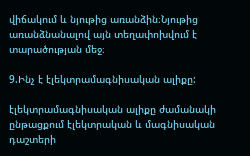վիճակում և նյութից առանձին։Նյութից առանձնանալով այն տեղափոխվում է տարածության մեջ։

9.Ինչ է էլեկտրամագնիսական ալիքը:

էլեկտրամագնիսական ալիքը ժամանակի ընթացքում էլեկտրական և մագնիսական դաշտերի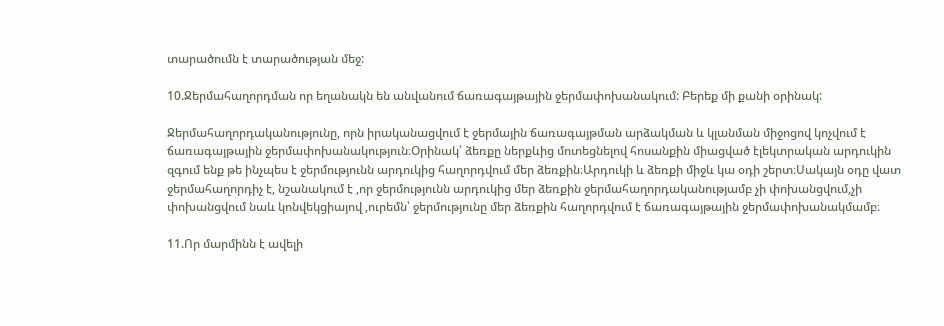տարածումն է տարածության մեջ:

10.Ջերմահաղորդման որ եղանակն են անվանում ճառագայթային ջերմափոխանակում: Բերեք մի քանի օրինակ:

Ջերմահաղորդականությունը, որն իրականացվում է ջերմային ճառագայթման արձակման և կլանման միջոցով կոչվում է ճառագայթային ջերմափոխանակություն։Օրինակ՝ ձեռքը ներքևից մոտեցնելով հոսանքին միացված էլեկտրական արդուկին զգում ենք թե ինչպես է ջերմությունն արդուկից հաղորդվում մեր ձեռքին։Արդուկի և ձեռքի միջև կա օդի շերտ։Սակայն օդը վատ ջերմահաղորդիչ է, նշանակում է ,որ ջերմությունն արդուկից մեր ձեռքին ջերմահաղորդականությամբ չի փոխանցվում,չի փոխանցվում նաև կոնվեկցիայով ,ուրեմն՝ ջերմությունը մեր ձեռքին հաղորդվում է ճառագայթային ջերմափոխանակմամբ։

11.Որ մարմինն է ավելի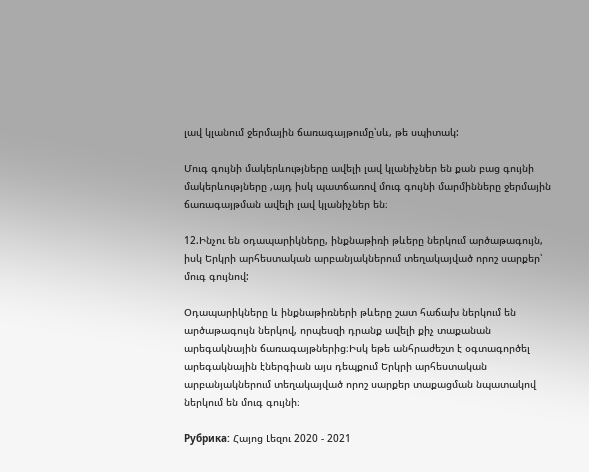լավ կլանում ջերմային ճառագայթումը՝սև, թե սպիտակ:

Մուգ գույնի մակերևությները ավելի լավ կլանիչներ են քան բաց գույնի մակերևությները ,այդ իսկ պատճառով մուգ գույնի մարմինները ջերմային ճառագայթման ավելի լավ կլանիչներ են։

12.Ինչու են օդապարիկները, ինքնաթիռի թևերը ներկում արծաթագույն, իսկ Երկրի արհեստական արբանյակներում տեղակայված որոշ սարքեր՝ մուգ գույնով:

Օդապարիկները և ինքնաթիռների թևերը շատ հաճախ ներկում են արծաթագույն ներկով, որպեսզի դրանք ավելի քիչ տաքանան արեգակնային ճառագայթներից։Իսկ եթե անհրաժեշտ է օգտագործել արեգակնային էներգիան այս դեպքում Երկրի արհեստական արբանյակներում տեղակայված որոշ սարքեր տաքացման նպատակով ներկում են մուգ գույնի։

Рубрика: Հայոց Լեզու 2020 - 2021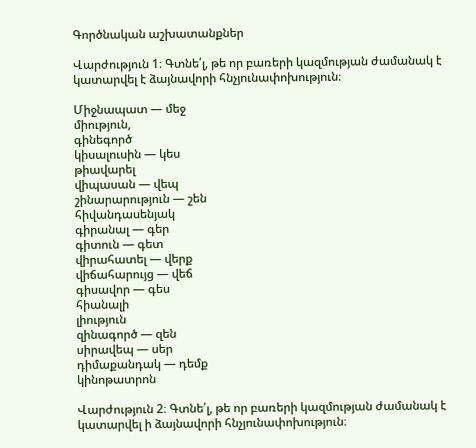Գործնական աշխատանքներ

Վարժություն 1։ Գտնե՛լ, թե որ բառերի կազմության ժամանակ է կատարվել է ձայնավորի հնչյունափոխություն։

Միջնապատ — մեջ
միություն,
գինեգործ
կիսալուսին — կես
թիավարել
վիպասան — վեպ
շինարարություն — շեն
հիվանդասենյակ
գիրանալ — գեր
գիտուն — գետ
վիրահատել — վերք
վիճահարույց — վեճ
գիսավոր — գես
հիանալի
լիություն
զինագործ — զեն
սիրավեպ — սեր
դիմաքանդակ — դեմք
կինոթատրոն

Վարժություն 2։ Գտնե՛լ, թե որ բառերի կազմության ժամանակ է կատարվել ի ձայնավորի հնչյունափոխություն։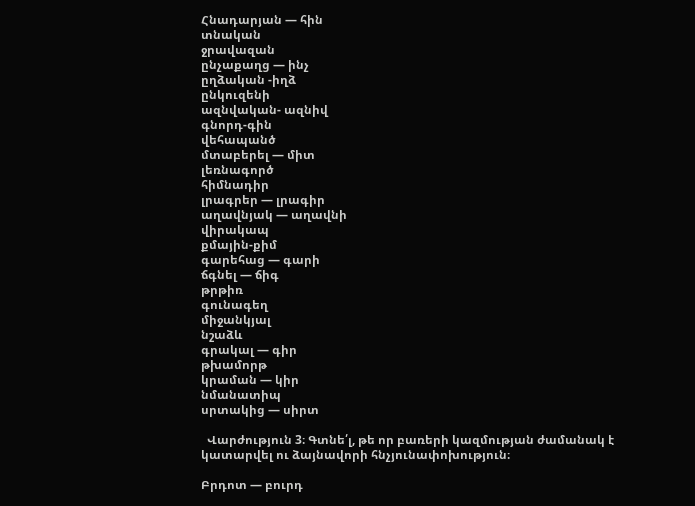Հնադարյան — հին
տնական
ջրավազան
ընչաքաղց — ինչ
ըղձական -իղձ
ընկուզենի
ազնվական- ազնիվ
գնորդ-գին
վեհապանծ
մտաբերել — միտ
լեռնագործ
հիմնադիր
լրագրեր — լրագիր
աղավնյակ — աղավնի
վիրակապ
քմային-քիմ
գարեհաց — գարի
ճգնել — ճիգ
թրթիռ
գունագեղ
միջանկյալ
նշաձև
գրակալ — գիր
թխամորթ
կրաման — կիր
նմանատիպ
սրտակից — սիրտ

  Վարժություն 3։ Գտնե՛լ, թե որ բառերի կազմության ժամանակ է կատարվել ու ձայնավորի հնչյունափոխություն։

Բրդոտ — բուրդ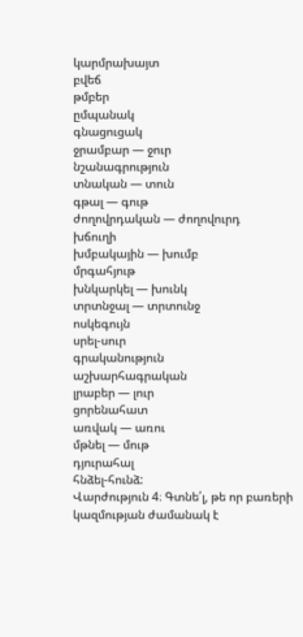կարմրախայտ
բվեճ
թմբեր
ըմպանակ
գնացուցակ
ջրամբար — ջուր
նշանագրություն
տնական — տուն
գթալ — գութ
ժողովրդական — ժողովուրդ
խճուղի
խմբակային — խումբ
մրգահյութ
խնկարկել — խունկ
տրտնջալ — տրտունջ
ոսկեգույն
սրել-սուր
գրականություն
աշխարհագրական
լրաբեր — լուր
ցորենահատ
առվակ — առու
մթնել — մութ
դյուրահալ
հնձել-հունձ:
Վարժություն 4։ Գտնե՛լ, թե որ բառերի կազմության ժամանակ է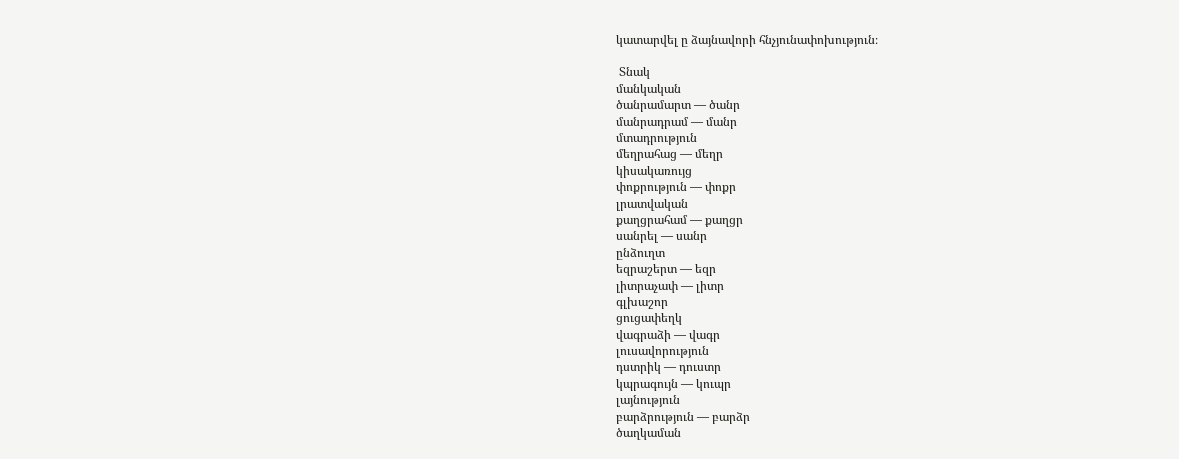կատարվել ը ձայնավորի հնչյունափոխություն։

 Տնակ
մանկական
ծանրամարտ — ծանր
մանրադրամ — մանր
մտադրություն
մեղրահաց — մեղր
կիսակառույց
փոքրություն — փոքր
լրատվական
քաղցրահամ — քաղցր
սանրել — սանր
ընձուղտ
եզրաշերտ — եզր
լիտրաչափ — լիտր
գլխաշոր
ցուցափեղկ
վագրաձի — վագր
լուսավորություն
դստրիկ — դուստր
կպրագույն — կուպր
լայնություն
բարձրություն — բարձր
ծաղկաման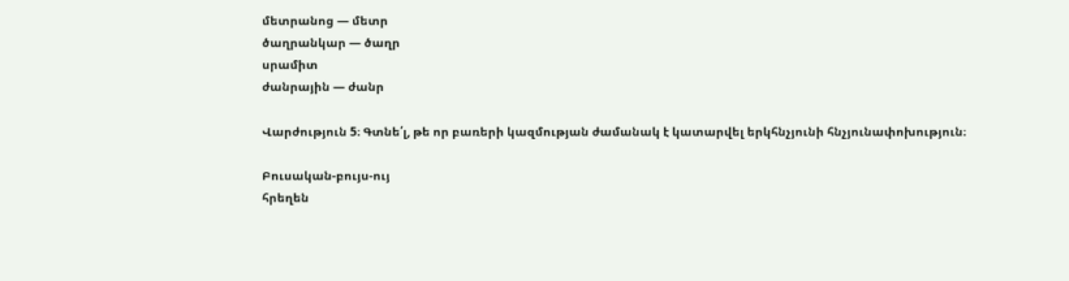մետրանոց — մետր
ծաղրանկար — ծաղր
սրամիտ
ժանրային — ժանր

Վարժություն 5։ Գտնե՛լ, թե որ բառերի կազմության ժամանակ է կատարվել երկհնչյունի հնչյունափոխություն։

Բուսական-բույս-ույ
հրեղեն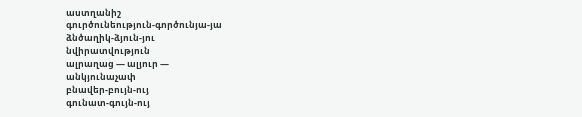աստղանիշ
գուրծունեություն-գործունյա-յա
ձնծաղիկ-ձյուն-յու
նվիրատվություն
ալրաղաց — ալյուր —
անկյունաչափ
բնավեր-բույն-ույ
գունատ-գույն-ույ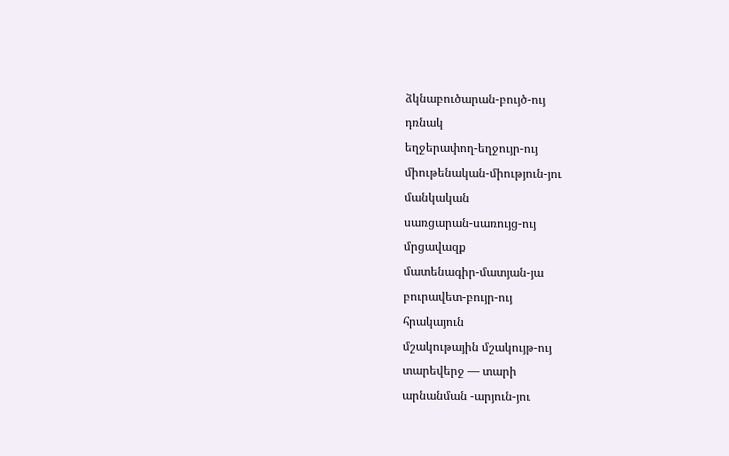ձկնաբուծարան-բույծ-ույ
դռնակ
եղջերափող-եղջույր-ույ
միութենական-միություն-յու
մանկական
սառցարան-սառույց-ույ
մրցավազք
մատենագիր-մատյան-յա
բուրավետ-բույր-ույ
հրակայուն
մշակութային մշակույթ-ույ
տարեվերջ — տարի
արնանման -արյուն-յու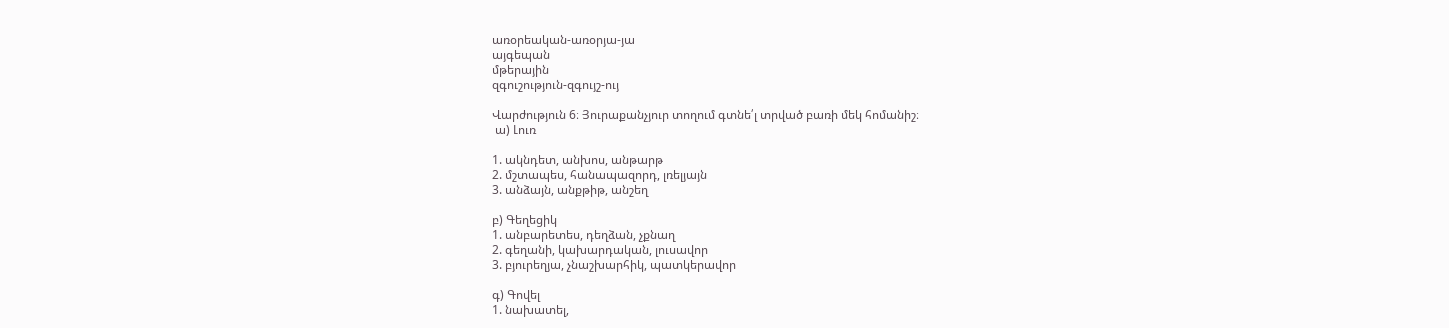առօրեական-առօրյա-յա
այգեպան
մթերային
զգուշություն-զգույշ-ույ

Վարժություն 6։ Յուրաքանչյուր տողում գտնե՛լ տրված բառի մեկ հոմանիշ։
 ա) Լուռ

1. ակնդետ, անխոս, անթարթ
2. մշտապես, հանապազորդ, լռելյայն
3. անձայն, անքթիթ, անշեղ

բ) Գեղեցիկ
1. անբարետես, դեղձան, չքնաղ
2. գեղանի, կախարդական, լուսավոր
3. բյուրեղյա, չնաշխարհիկ, պատկերավոր

գ) Գովել
1. նախատել,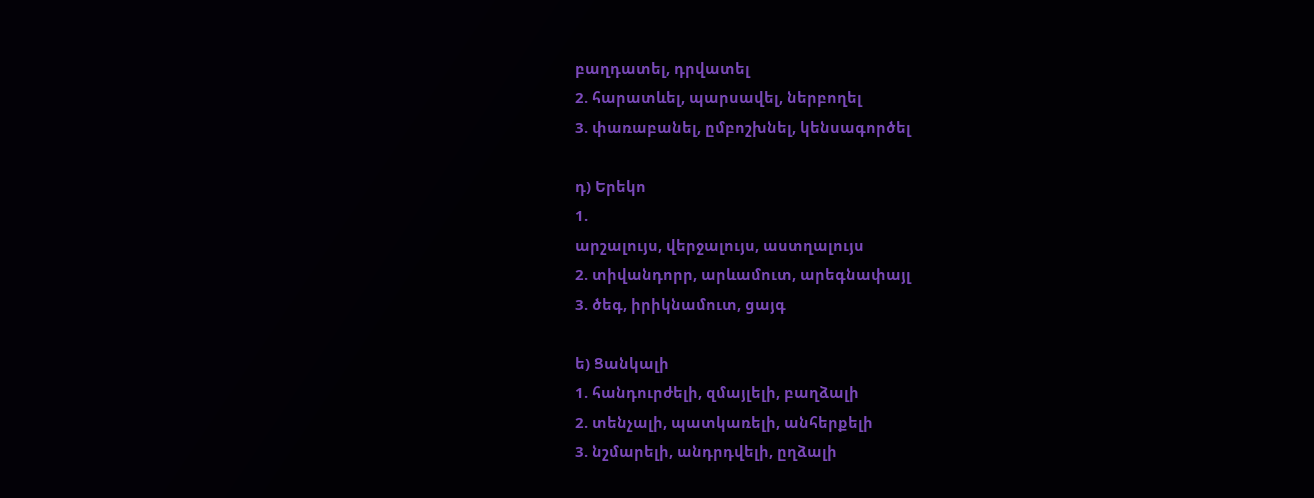բաղդատել, դրվատել
2. հարատևել, պարսավել, ներբողել
3. փառաբանել, ըմբոշխնել, կենսագործել

դ) Երեկո
1.
արշալույս, վերջալույս, աստղալույս
2. տիվանդորր, արևամուտ, արեգնափայլ
3. ծեգ, իրիկնամուտ, ցայգ

ե) Ցանկալի
1. հանդուրժելի, զմայլելի, բաղձալի
2. տենչալի, պատկառելի, անհերքելի
3. նշմարելի, անդրդվելի, ըղձալի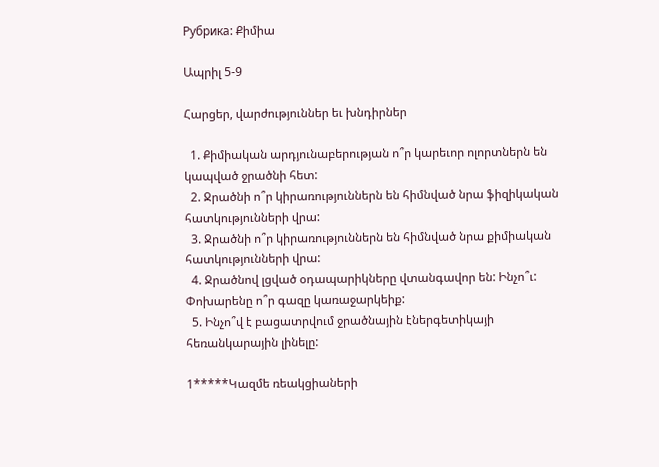Рубрика: Քիմիա

Ապրիլ 5-9

Հարցեր, վարժություններ եւ խնդիրներ

  1. Քիմիական արդյունաբերության ո՞ր կարեւոր ոլորտներն են կապված ջրածնի հետ:
  2. Ջրածնի ո՞ր կիրառություններն են հիմնված նրա ֆիզիկական հատկությունների վրա:
  3. Ջրածնի ո՞ր կիրառություններն են հիմնված նրա քիմիական հատկությունների վրա:
  4. Ջրածնով լցված օդապարիկները վտանգավոր են: Ինչո՞ւ: Փոխարենը ո՞ր գազը կառաջարկեիք:
  5. Ինչո՞վ է բացատրվում ջրածնային էներգետիկայի հեռանկարային լինելը:

1*****Կազմե ռեակցիաների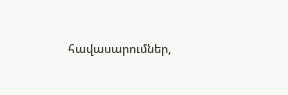հավասարումներ,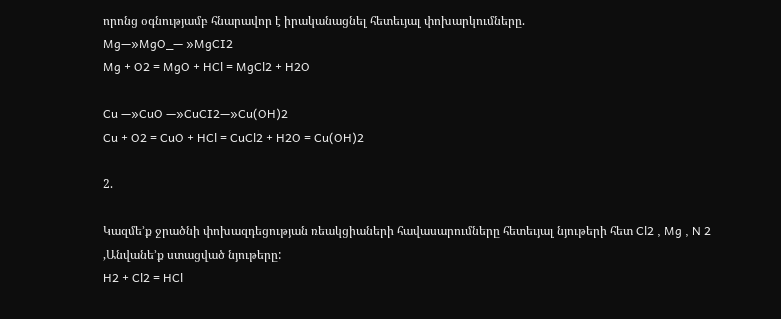որոնց օգնությամբ հնարավոր է իրականացնել հետեւյալ փոխարկումները.
Mg—»MgO_— »MgCI2
Mg + O2 = MgO + HCl = MgCl2 + H2O

Cu —»CuO —»CuCI2—»Cu(OH)2
Cu + O2 = CuO + HCl = CuCl2 + H2O = Cu(OH)2

2.

Կազմե’ք ջրածնի փոխազդեցության ռեակցիաների հավասարումները հետեւյալ նյութերի հետ Cl2 , Mg , N 2 ,Անվանե’ք ստացված նյութերը:
H2 + Cl2 = HCl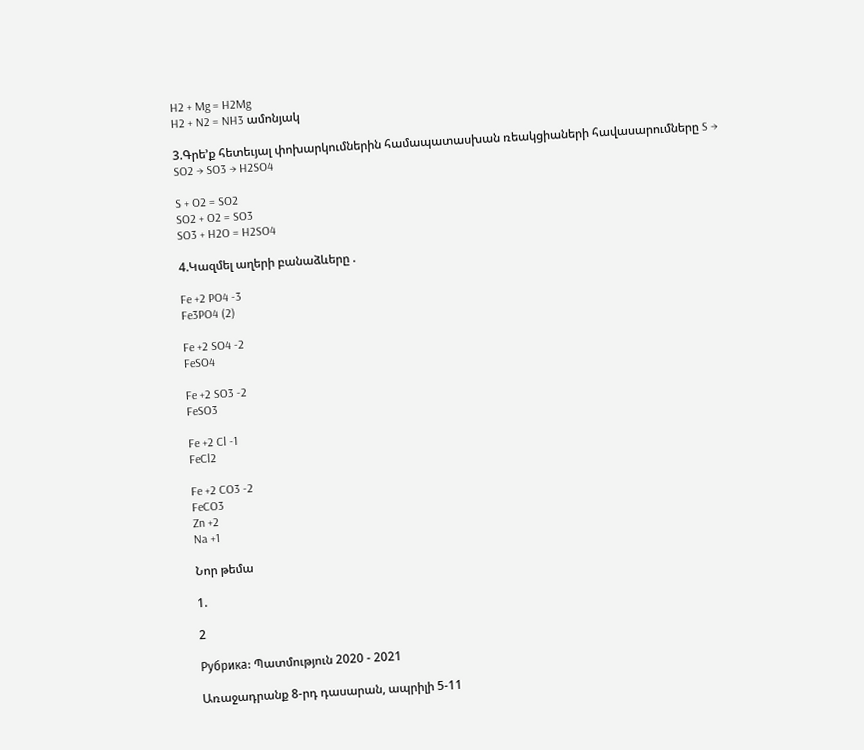H2 + Mg = H2Mg
H2 + N2 = NH3 ամոնյակ

3.Գրե’ք հետեւյալ փոխարկումներին համապատասխան ռեակցիաների հավասարումները S → SO2 → SO3 → H2SO4

S + O2 = SO2
SO2 + O2 = SO3
SO3 + H2O = H2SO4

4.Կազմել աղերի բանաձևերը .

Fe +2 PO4 -3
Fe3PO4 (2)

Fe +2 SO4 -2
FeSO4

Fe +2 SO3 -2
FeSO3

Fe +2 Cl -1
FeCl2

Fe +2 CO3 -2
FeCO3
Zn +2
Na +1

Նոր թեմա

1.

2

Рубрика: Պատմություն 2020 - 2021

Առաջադրանք 8-րդ դասարան, ապրիլի 5-11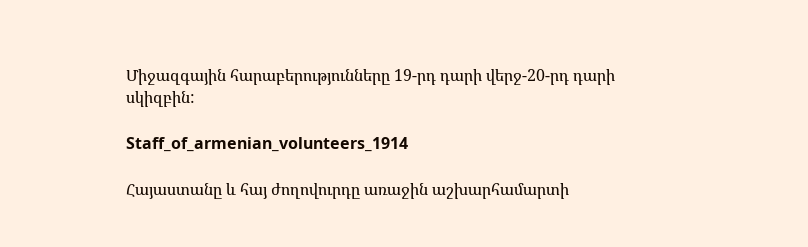Միջազգային հարաբերությունները 19-րդ դարի վերջ-20-րդ դարի սկիզբին:

Staff_of_armenian_volunteers_1914

Հայաստանը և հայ ժողովուրդը առաջին աշխարհամարտի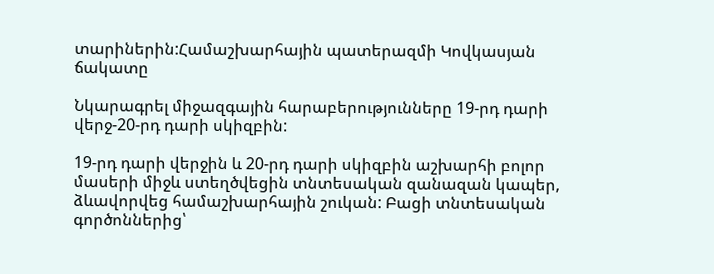տարիներին:Համաշխարհային պատերազմի Կովկասյան ճակատը

Նկարագրել միջազգային հարաբերությունները 19-րդ դարի վերջ-20-րդ դարի սկիզբին:

19-րդ դարի վերջին և 20-րդ դարի սկիզբին աշխարհի բոլոր մասերի միջև ստեղծվեցին տնտեսական զանազան կապեր, ձևավորվեց համաշխարհային շուկան: Բացի տնտեսական գործոններից՝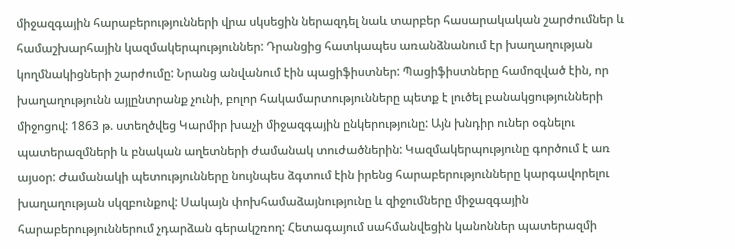միջազգային հարաբերությունների վրա սկսեցին ներազդել նաև տարբեր հասարակական շարժումներ և համաշխարհային կազմակերպություններ: Դրանցից հատկապես առանձնանում էր խաղաղության կողմնակիցների շարժումը: Նրանց անվանում էին պացիֆիստներ: Պացիֆիստները համոզված էին, որ խաղաղությունն այլընտրանք չունի, բոլոր հակամարտությունները պետք է լուծել բանակցությունների միջոցով: 1863 թ. ստեղծվեց Կարմիր խաչի միջազգային ընկերությունը: Այն խնդիր ուներ օգնելու պատերազմների և բնական աղետների ժամանակ տուժածներին: Կազմակերպությունը գործում է առ այսօր: Ժամանակի պետությունները նույնպես ձգտում էին իրենց հարաբերությունները կարգավորելու խաղաղության սկզբունքով: Սակայն փոխհամաձայնությունը և զիջումները միջազգային հարաբերություններում չդարձան գերակշռող: Հետագայում սահմանվեցին կանոններ պատերազմի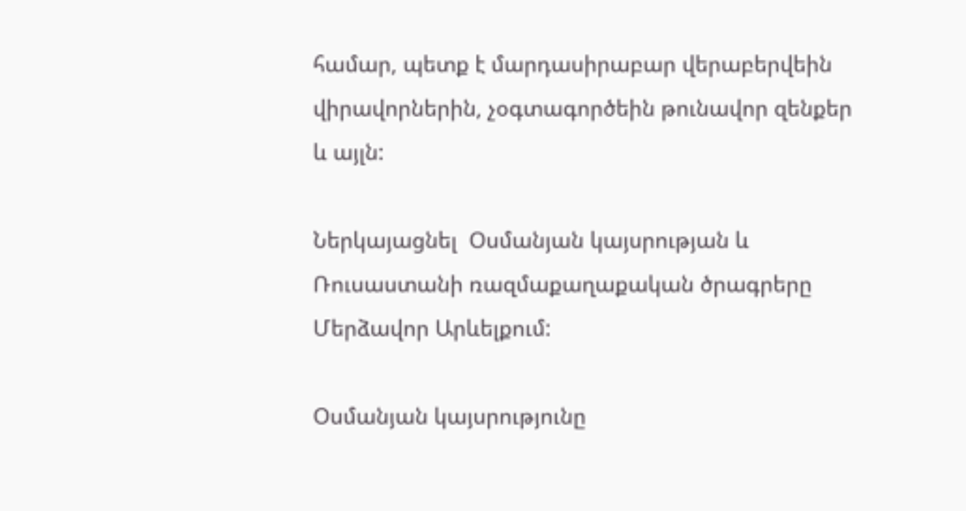համար, պետք է մարդասիրաբար վերաբերվեին վիրավորներին, չօգտագործեին թունավոր զենքեր և այլն:

Ներկայացնել  Օսմանյան կայսրության և Ռուսաստանի ռազմաքաղաքական ծրագրերը Մերձավոր Արևելքում:

Օսմանյան կայսրությունը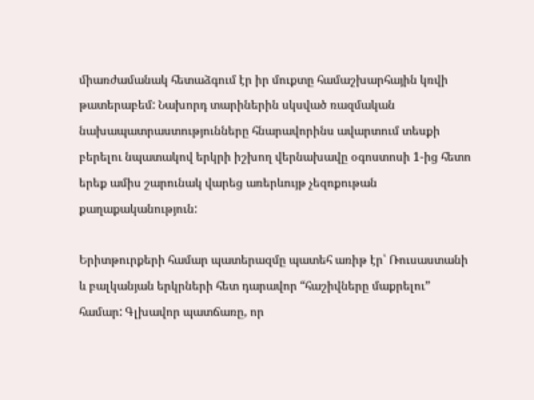միառժամանակ հետաձգում էր իր մուքտը համաշխարհային կռվի թատերաբեմ: Նախորդ տարիներին սկսված ռազմական նախապատրաստությունները հնարավորինս ավարտում տեսքի բերելու նպատակով երկրի իշխող վերնախավը օգոստոսի 1-ից հետո երեք ամիս շարունակ վարեց առերևույթ չեզոքութան քաղաքականություն:

Երիտթուրքերի համար պատերազմը պատեհ առիթ էր՝ Ռուսաստանի և բալկանյան երկրների հետ դարավոր “հաշիվները մաքրելու” համար: Գլխավոր պատճառը, որ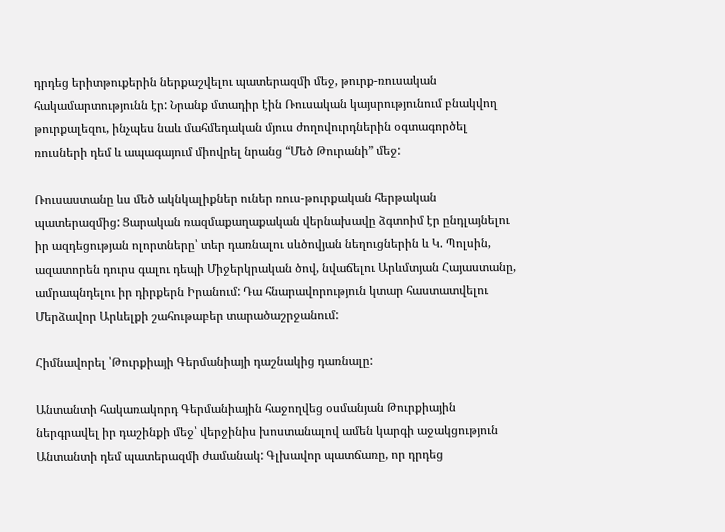դրդեց երիտթուքերին ներքաշվելու պատերազմի մեջ, թուրք-ռուսական հակամարտությունն էր: Նրանք մտադիր էին Ռուսական կայսրությունում բնակվող թուրքալեզու, ինչպես նաև մահմեդական մյուս ժողովուրդներին օգտագործել ռուսների դեմ և ապագայում միովրել նրանց “Մեծ Թուրանի” մեջ:

Ռուսաստանը ևս մեծ ակնկալիքներ ուներ ռուս-թուրքական հերթական պատերազմից: Ցարական ռազմաքաղաքական վերնախավը ձգտոիմ էր ընդլայնելու իր ազդեցության ոլորտները՝ տեր դառնալու սևծովյան նեղուցներին և Կ. Պոլսին, ազատորեն դուրս գալու դեպի Միջերկրական ծով, նվաճելու Արևմտյան Հայաստանը, ամրապնդելու իր դիրքերն Իրանում: Դա հնարավորություն կտար հաստատվելու Մերձավոր Արևելքի շահութաբեր տարածաշրջանում:

Հիմնավորել ՝Թուրքիայի Գերմանիայի դաշնակից դառնալը:

Անտանտի հակառակորդ Գերմանիային հաջողվեց օսմանյան Թուրքիային ներգրավել իր դաշինքի մեջ՝ վերջինիս խոստանալով ամեն կարգի աջակցություն Անտանտի դեմ պատերազմի ժամանակ: Գլխավոր պատճառը, որ դրդեց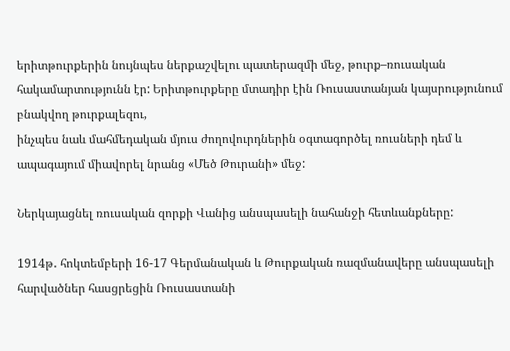երիտթուրքերին նույնպես ներքաշվելու պատերազմի մեջ, թուրք–ռուսական հակամարտությունն էր: Երիտթուրքերը մտադիր էին Ռուսաստանյան կայսրությունում բնակվող թուրքալեզու,
ինչպես նաև մահմեդական մյուս ժողովուրդներին օգտագործել ռուսների դեմ և ապագայում միավորել նրանց «Մեծ Թուրանի» մեջ:

Ներկայացնել ռուսական զորքի Վանից անսպասելի նահանջի հետևանքները:

1914թ․ հոկտեմբերի 16-17 Գերմանական և Թուրքական ռազմանավերը անսպասելի հարվածներ հասցրեցին Ռուսաստանի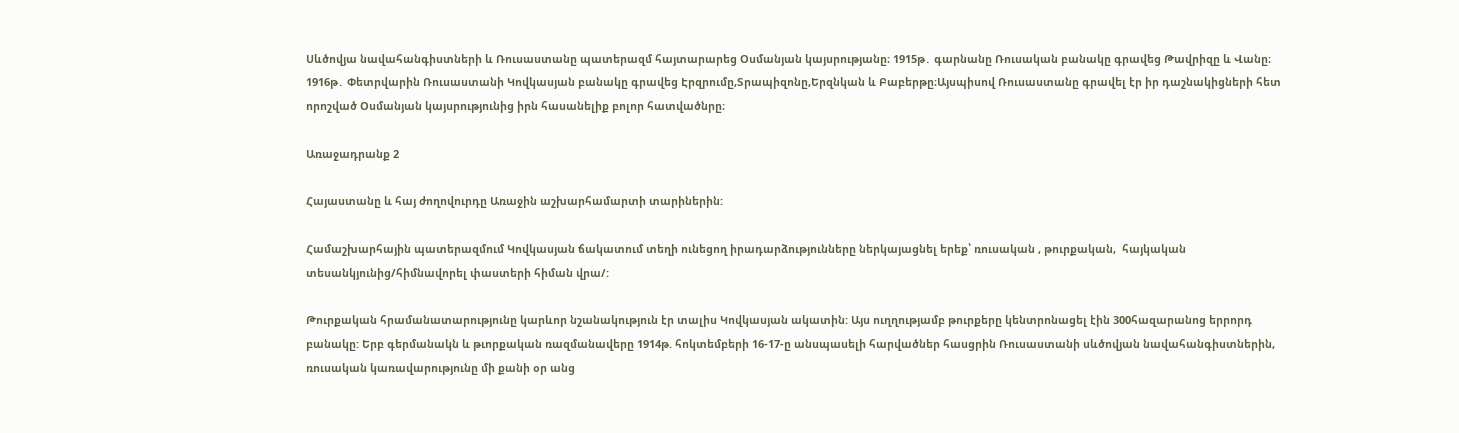Սևծովյա նավահանգիստների և Ռուսաստանը պատերազմ հայտարարեց Օսմանյան կայսրությանը։ 1915թ․ գարնանը Ռուսական բանակը գրավեց Թավրիզը և Վանը։ 1916թ․ Փետրվարին Ռուսաստանի Կովկասյան բանակը գրավեց Էրզրումը,Տրապիզոնը,Երզնկան և Բաբերթը։Այսպիսով Ռուսաստանը գրավել էր իր դաշնակիցների հետ որոշված Օսմանյան կայսրությունից իրն հասանելիք բոլոր հատվածնրը։

Առաջադրանք 2

Հայաստանը և հայ ժողովուրդը Առաջին աշխարհամարտի տարիներին:

Համաշխարհային պատերազմում Կովկասյան ճակատում տեղի ունեցող իրադարձությունները ներկայացնել երեք՝ ռուսական , թուրքական,  հայկական տեսանկյունից/հիմնավորել փաստերի հիման վրա/:

Թուրքական հրամանատարությունը կարևոր նշանակություն էր տալիս Կովկասյան ակատին: Այս ուղղությամբ թուրքերը կենտրոնացել էին 300հազարանոց երրորդ բանակը: Երբ գերմանակն և թւորքական ռազմանավերը 1914թ. հոկտեմբերի 16-17-ը անսպասելի հարվածներ հասցրին Ռուսաստանի սևծովյան նավահանգիստներին, ռուսական կառավարությունը մի քանի օր անց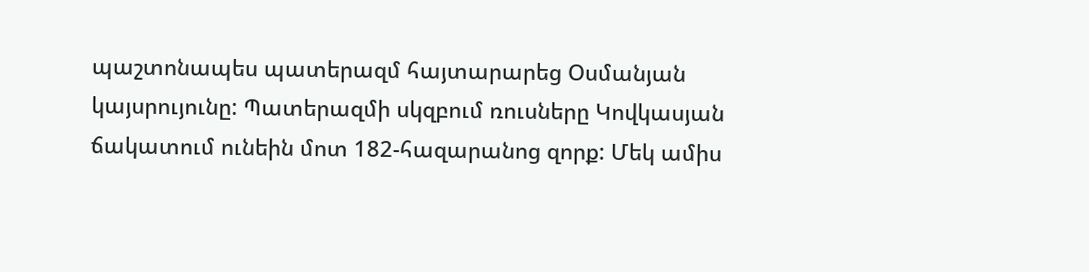պաշտոնապես պատերազմ հայտարարեց Օսմանյան կայսրույունը: Պատերազմի սկզբում ռուսները Կովկասյան ճակատում ունեին մոտ 182-հազարանոց զորք: Մեկ ամիս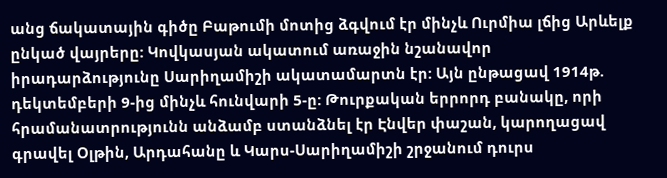անց ճակատային գիծը Բաթումի մոտից ձգվում էր մինչև Ուրմիա լճից Արևելք ընկած վայրերը: Կովկասյան ակատում առաջին նշանավոր իրադարձությունը Սարիղամիշի ակատամարտն էր: Այն ընթացավ 1914թ. դեկտեմբերի 9-ից մինչև հունվարի 5-ը: Թուրքական երրորդ բանակը, որի հրամանատրությունն անձամբ ստանձնել էր Էնվեր փաշան, կարողացավ գրավել Օլթին, Արդահանը և Կարս-Սարիղամիշի շրջանում դուրս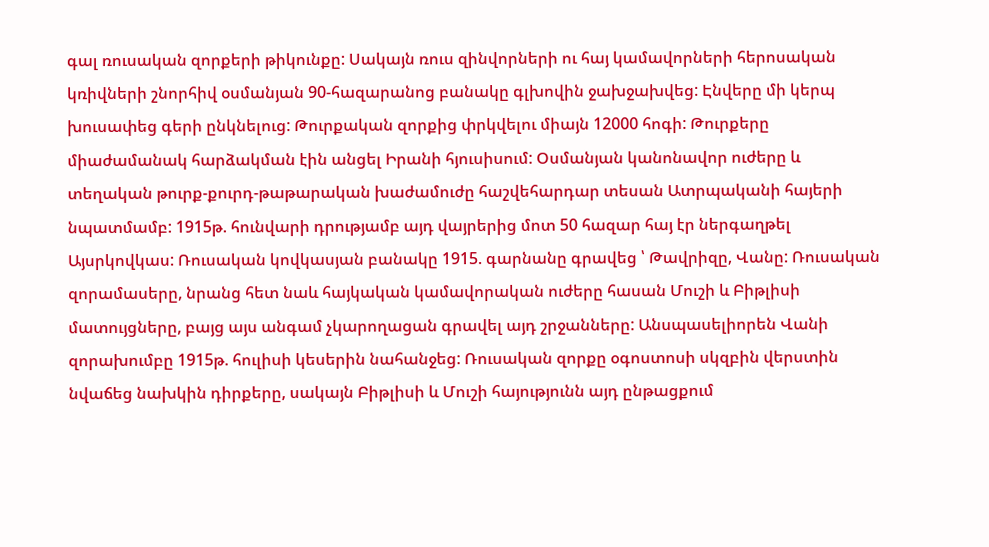գալ ռուսական զորքերի թիկունքը: Սակայն ռուս զինվորների ու հայ կամավորների հերոսական կռիվների շնորհիվ օսմանյան 90-հազարանոց բանակը գլխովին ջախջախվեց: Էնվերը մի կերպ խուսափեց գերի ընկնելուց: Թուրքական զորքից փրկվելու միայն 12000 հոգի: Թուրքերը միաժամանակ հարձակման էին անցել Իրանի հյուսիսում: Օսմանյան կանոնավոր ուժերը և տեղական թուրք-քուրդ-թաթարական խաժամուժը հաշվեհարդար տեսան Ատրպականի հայերի նպատմամբ: 1915թ. հունվարի դրությամբ այդ վայրերից մոտ 50 հազար հայ էր ներգաղթել Այսրկովկաս: Ռուսական կովկասյան բանակը 1915. գարնանը գրավեց ՝ Թավրիզը, Վանը: Ռուսական զորամասերը, նրանց հետ նաև հայկական կամավորական ուժերը հասան Մուշի և Բիթլիսի մատույցները, բայց այս անգամ չկարողացան գրավել այդ շրջանները: Անսպասելիորեն Վանի զորախումբը 1915թ. հուլիսի կեսերին նահանջեց: Ռուսական զորքը օգոստոսի սկզբին վերստին նվաճեց նախկին դիրքերը, սակայն Բիթլիսի և Մուշի հայությունն այդ ընթացքում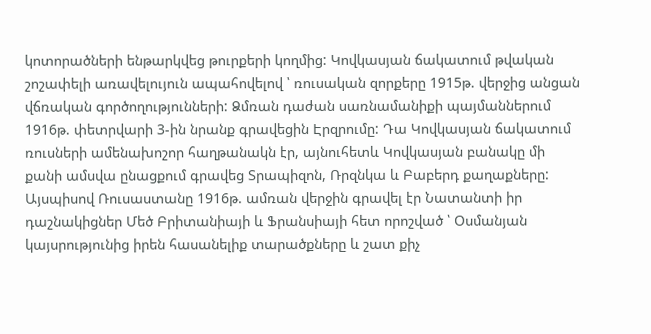կոտորածների ենթարկվեց թուրքերի կողմից: Կովկասյան ճակատում թվական շոշափելի առավելույուն ապահովելով ՝ ռուսական զորքերը 1915թ. վերջից անցան վճռական գործողությունների: Ձմռան դաժան սառնամանիքի պայմաններում 1916թ. փետրվարի 3-ին նրանք գրավեցին Էրզրումը: Դա Կովկասյան ճակատում ռուսների ամենախոշոր հաղթանակն էր, այնուհետև Կովկասյան բանակը մի քանի ամսվա ընացքում գրավեց Տրապիզոն, Ռրզնկա և Բաբերդ քաղաքները: Այսպիսով Ռուսաստանը 1916թ. ամռան վերջին գրավել էր Նատանտի իր դաշնակիցներ Մեծ Բրիտանիայի և Ֆրանսիայի հետ որոշված ՝ Օսմանյան կայսրությունից իրեն հասանելիք տարածքները և շատ քիչ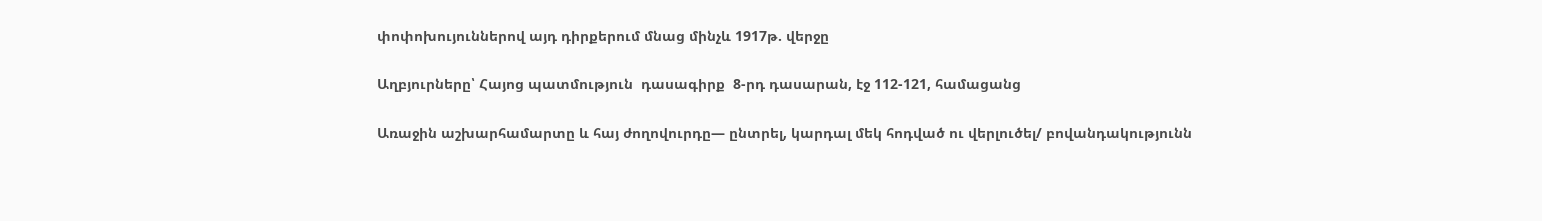փոփոխույուններով այդ դիրքերում մնաց մինչև 1917թ. վերջը

Աղբյուրները՝ Հայոց պատմություն  դասագիրք  8-րդ դասարան, էջ 112-121, համացանց

Առաջին աշխարհամարտը և հայ ժողովուրդը— ընտրել, կարդալ մեկ հոդված ու վերլուծել/ բովանդակությունն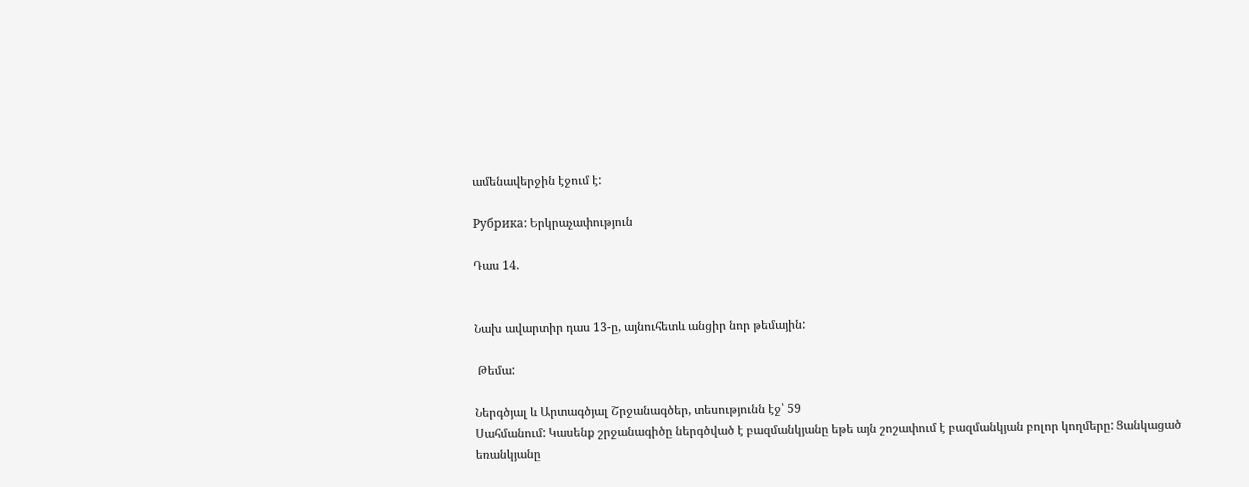ամենավերջին էջում է:

Рубрика: Երկրաչափություն

Դաս 14.


Նախ ավարտիր դաս 13-ը, այնուհետև անցիր նոր թեմային:

 Թեմա:

Ներգծյալ և Արտագծյալ Շրջանագծեր, տեսությունն էջ՝ 59
Սահմանում: Կասենք շրջանագիծը ներգծված է բազմանկյանը եթե այն շոշափում է բազմանկյան բոլոր կողմերը: Ցանկացած եռանկյանը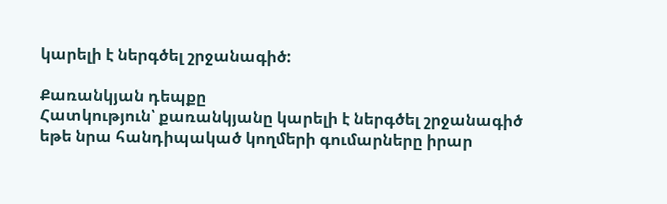կարելի է ներգծել շրջանագիծ:

Քառանկյան դեպքը
Հատկություն՝ քառանկյանը կարելի է ներգծել շրջանագիծ եթե նրա հանդիպակած կողմերի գումարները իրար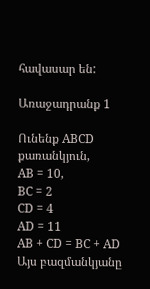հավասար են:

Առաջադրանք 1

Ունենք ABCD քառանկյուն,
AB = 10,
BC = 2
CD = 4
AD = 11
AB + CD = BC + AD
Այս բազմանկյանը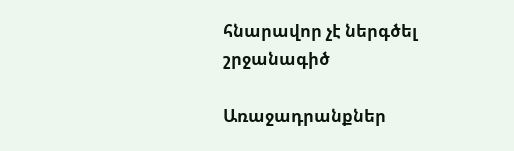հնարավոր չէ ներգծել շրջանագիծ

Առաջադրանքներ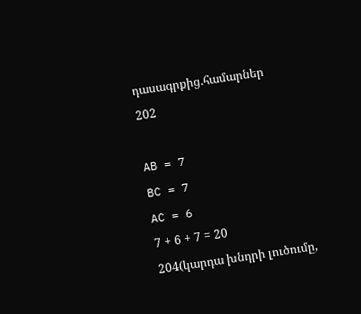դասագրքից.համարներ
202

AB = 7
BC = 7
AC = 6
7 + 6 + 7 = 20
204(կարդա խնդրի լուծումը,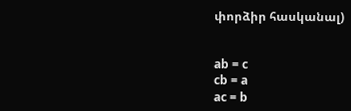փորձիր հասկանալ)


ab = c
cb = a
ac = b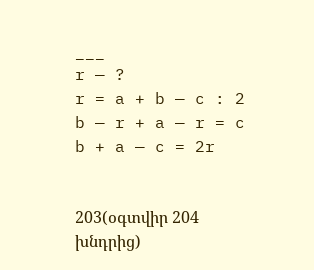___
r — ?
r = a + b — c : 2
b — r + a — r = c
b + a — c = 2r


203(օգտվիր 204 խնդրից)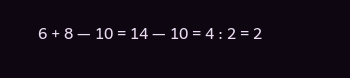6 + 8 — 10 = 14 — 10 = 4 : 2 = 2